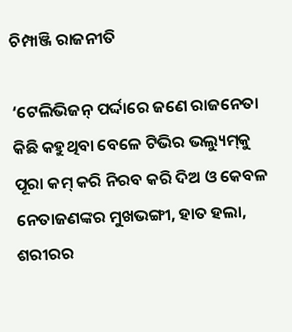ଚିମ୍ପାଞ୍ଜି ରାଜନୀତି

‘ଟେଲିଭିଜନ୍‌ ପର୍ଦ୍ଦାରେ ଜଣେ ରାଜନେତା କିଛି କହୁଥିବା ବେଳେ ଟିଭିର ଭଲ୍ୟୁମ୍‌କୁ ପୂରା କମ୍‌ କରି ନିରବ କରି ଦିଅ ଓ କେବଳ ନେତାଜଣଙ୍କର ମୁଖଭଙ୍ଗୀ, ହାତ ହଲା, ଶରୀରର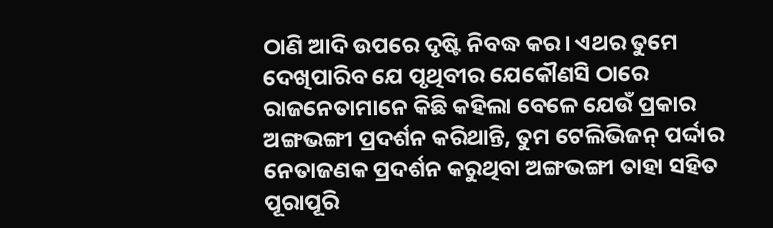ଠାଣି ଆଦି ଉପରେ ଦୃଷ୍ଟି ନିବଦ୍ଧ କର। ଏଥର ତୁମେ ଦେଖିପାରିବ ଯେ ପୃଥିବୀର ଯେକୌଣସି ଠାରେ ରାଜନେତାମାନେ କିଛି କହିଲା ବେଳେ ଯେଉଁ ପ୍ରକାର ଅଙ୍ଗଭଙ୍ଗୀ ପ୍ରଦର୍ଶନ କରିଥାନ୍ତି, ତୁମ ଟେଲିଭିଜନ୍‌ ପର୍ଦ୍ଦାର ନେତାଜଣକ ପ୍ରଦର୍ଶନ କରୁଥିବା ଅଙ୍ଗଭଙ୍ଗୀ ତାହା ସହିତ ପୂରାପୂରି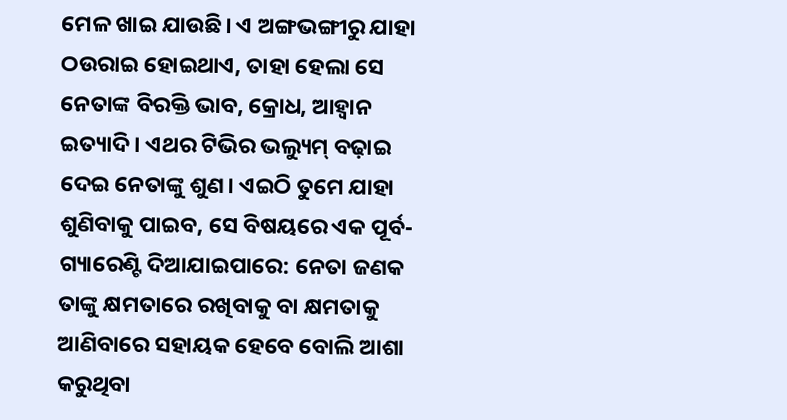ମେଳ ଖାଇ ଯାଉଛି। ଏ ଅଙ୍ଗଭଙ୍ଗୀରୁ ଯାହା ଠଉରାଇ ହୋଇଥାଏ, ତାହା ହେଲା ସେ ନେତାଙ୍କ ବିରକ୍ତି ଭାବ, କ୍ରୋଧ, ଆହ୍ବାନ ଇତ୍ୟାଦି। ଏଥର ଟିଭିର ଭଲ୍ୟୁମ୍‌ ବଢ଼ାଇ ଦେଇ ନେତାଙ୍କୁ ଶୁଣ। ଏଇଠି ତୁମେ ଯାହା ଶୁଣିବାକୁ ପାଇବ, ସେ ବିଷୟରେ ଏକ ପୂର୍ବ-ଗ୍ୟାରେଣ୍ଟି ଦିଆଯାଇପାରେ: ନେତା ଜଣକ ତାଙ୍କୁ କ୍ଷମତାରେ ରଖିବାକୁ ବା କ୍ଷମତାକୁ ଆଣିବାରେ ସହାୟକ ହେବେ ବୋଲି ଆଶା କରୁଥିବା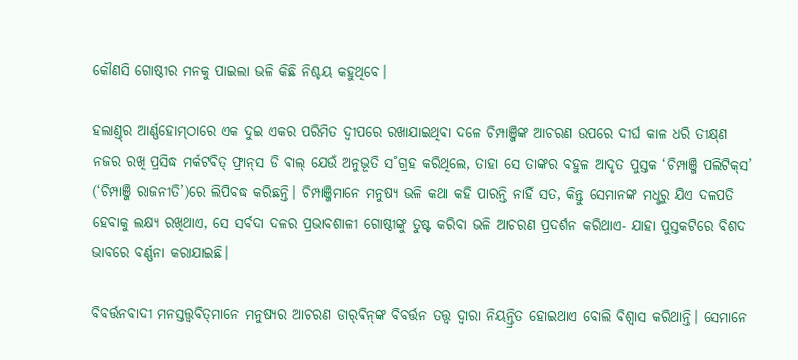କୌଣସି ଗୋଷ୍ଠୀର ମନକୁ ପାଇଲା ଭଳି କିଛି ନିଶ୍ଚୟ କହୁଥିବେ।

ହଲାଣ୍ତ୍‌ର ଆର୍ଣ୍ଣହୋମ୍‌ଠାରେ ଏକ ଦୁଇ ଏକର ପରିମିତ ଦ୍ବୀପରେ ରଖାଯାଇଥିବା ଦଳେ ଚିମ୍ପାଞ୍ଜିଙ୍କ ଆଚରଣ ଉପରେ ଦୀର୍ଘ କାଳ ଧରି ତୀକ୍ଷ୍‌ଣ ନଜର ରଖି ପ୍ରସିଦ୍ଧ ମର୍କଟବିତ୍‌ ଫ୍ରାନ୍‌ସ ଡି ଵାଲ୍‌ ଯେଉଁ ଅନୁଭୂତି ସ˚ଗ୍ରହ କରିଥିଲେ, ତାହା ସେ ତାଙ୍କର ବହୁଳ ଆଦୃତ ପୁସ୍ତକ ‘ଚିମ୍ପାଞ୍ଜି ପଲିଟିକ୍‌ସ’ (‘ଚିମ୍ପାଞ୍ଜି ରାଜନୀତି’)ରେ ଲିପିବଦ୍ଧ କରିଛନ୍ତି। ଚିମ୍ପାଞ୍ଜିମାନେ ମନୁଷ୍ୟ ଭଳି କଥା କହି ପାରନ୍ତି ନାହିଁ ସତ, କିନ୍ତୁ ସେମାନଙ୍କ ମଧୢରୁ ଯିଏ ଦଳପତି ହେବାକୁ ଲକ୍ଷ୍ୟ ରଖିଥାଏ, ସେ ସର୍ବଦା ଦଳର ପ୍ରଭାବଶାଳୀ ଗୋଷ୍ଠୀଙ୍କୁ ତୁଷ୍ଟ କରିବା ଭଳି ଆଚରଣ ପ୍ରଦର୍ଶନ କରିଥାଏ- ଯାହା ପୁସ୍ତକଟିରେ ବିଶଦ ଭାବରେ ବର୍ଣ୍ଣନା କରାଯାଇଛି।

ବିବର୍ତ୍ତନବାଦୀ ମନସ୍ତତ୍ତ୍ବବିତ୍‌ମାନେ ମନୁଷ୍ୟର ଆଚରଣ ଡାର‌୍‌ଵିନ୍‌ଙ୍କ ବିବର୍ତ୍ତନ ତତ୍ତ୍ବ ଦ୍ବାରା ନିୟନ୍ତ୍ରିତ ହୋଇଥାଏ ବୋଲି ବିଶ୍ବାସ କରିଥାନ୍ତି। ସେମାନେ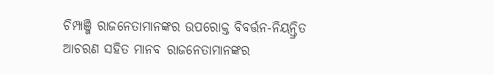ଚିମ୍ପାଞ୍ଜି ରାଜନେତାମାନଙ୍କର ଉପରୋକ୍ତ ବିବର୍ତ୍ତନ-ନିୟନ୍ତ୍ରିତ ଆଚରଣ ସହିତ ମାନବ ରାଜନେତାମାନଙ୍କର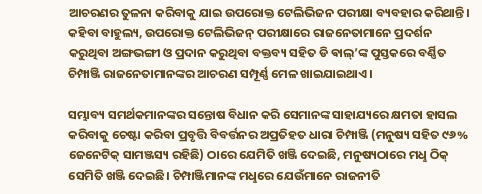ଆଚରଣର ତୁଳନା କରିବାକୁ ଯାଇ ଉପରୋକ୍ତ ଟେଲିଭିଜନ ପରୀକ୍ଷା ବ୍ୟବହାର କରିଥାନ୍ତି। କହିବା ବାହୁଲ୍ୟ, ଉପରୋକ୍ତ ଟେଲିଭିଜନ୍‌ ପରୀକ୍ଷାରେ ରାଜନେତାମାନେ ପ୍ରଦର୍ଶନ କରୁଥିବା ଅଙ୍ଗଭଙ୍ଗୀ ଓ ପ୍ରଦାନ କରୁଥିବା ବକ୍ତବ୍ୟ ସହିତ ଡି ଵାଲ୍‌’ଙ୍କ ପୁସ୍ତକରେ ବର୍ଣ୍ଣିତ ଚିମ୍ପାଞ୍ଜି ରାଜନେତାମାନଙ୍କର ଆଚରଣ ସମ୍ପୂର୍ଣ୍ଣ ମେଳ ଖାଇଯାଇଥାଏ।

ସମ୍ଭାବ୍ୟ ସମର୍ଥକମାନଙ୍କର ସନ୍ତୋଷ ବିଧାନ କରି ସେମାନଙ୍କ ସାହାଯ୍ୟରେ କ୍ଷମତା ହାସଲ କରିବାକୁ ଚେଷ୍ଟା କରିବା ପ୍ରବୃତ୍ତି ବିବର୍ତ୍ତନର ଅପ୍ରତିହତ ଧାରା ଚିମ୍ପାଞ୍ଜି (ମନୁଷ୍ୟ ସହିତ ୯୬% ଜେନେଟିକ୍‌ ସାମଞ୍ଜସ୍ୟ ରହିଛି) ଠାରେ ଯେମିତି ଖଞ୍ଜି ଦେଇଛି, ମନୁଷ୍ୟଠାରେ ମଧୢ ଠିକ୍‌ ସେମିତି ଖଞ୍ଜି ଦେଇଛି। ଚିମ୍ପାଞ୍ଜିମାନଙ୍କ ମଧୢରେ ଯେଉଁମାନେ ରାଜନୀତି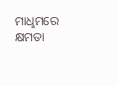ମାଧୢମରେ କ୍ଷମତା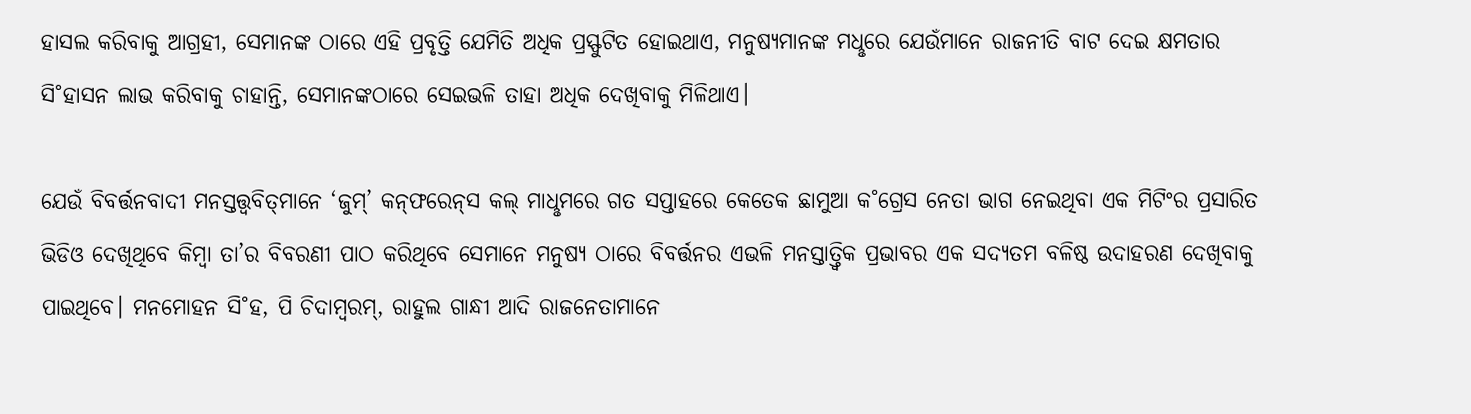ହାସଲ କରିବାକୁ ଆଗ୍ରହୀ, ସେମାନଙ୍କ ଠାରେ ଏହି ପ୍ରବୃତ୍ତି ଯେମିତି ଅଧିକ ପ୍ରସ୍ଫୁଟିତ ହୋଇଥାଏ, ମନୁଷ୍ୟମାନଙ୍କ ମଧୢରେ ଯେଉଁମାନେ ରାଜନୀତି ବାଟ ଦେଇ କ୍ଷମତାର ସି˚ହାସନ ଲାଭ କରିବାକୁ ଚାହାନ୍ତି, ସେମାନଙ୍କଠାରେ ସେଇଭଳି ତାହା ଅଧିକ ଦେଖିବାକୁ ମିଳିଥାଏ।

ଯେଉଁ ବିବର୍ତ୍ତନବାଦୀ ମନସ୍ତତ୍ତ୍ବବିତ୍‌ମାନେ ‘ଜୁମ୍‌’ କନ୍‌ଫରେନ୍‌ସ କଲ୍‌ ମାଧୢମରେ ଗତ ସପ୍ତାହରେ କେତେକ ଛାମୁଆ କ˚ଗ୍ରେସ ନେତା ଭାଗ ନେଇଥିବା ଏକ ମିଟିଂର ପ୍ରସାରିତ ଭିଡିଓ ଦେଖିଥିବେ କିମ୍ବା ତା’ର ବିବରଣୀ ପାଠ କରିଥିବେ ସେମାନେ ମନୁଷ୍ୟ ଠାରେ ବିବର୍ତ୍ତନର ଏଭଳି ମନସ୍ତାତ୍ତ୍ବିକ ପ୍ରଭାବର ଏକ ସଦ୍ୟତମ ବଳିଷ୍ଠ ଉଦାହରଣ ଦେଖିବାକୁ ପାଇଥିବେ। ମନମୋହନ ସି˚ହ, ପି ଚିଦାମ୍ବରମ୍‌, ରାହୁଲ ଗାନ୍ଧୀ ଆଦି ରାଜନେତାମାନେ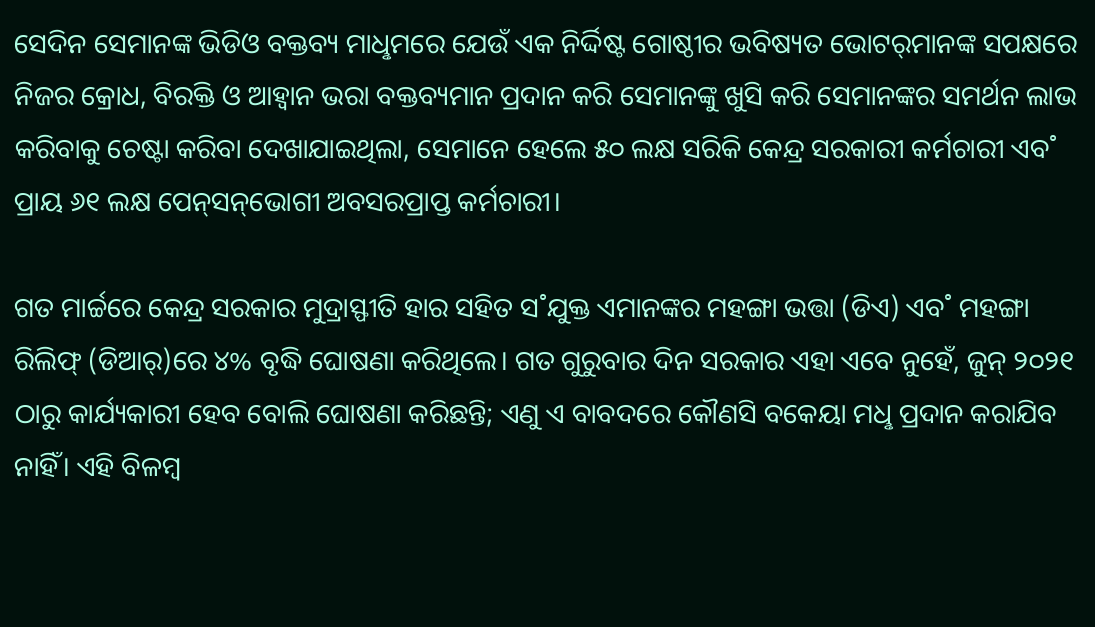ସେଦିନ ସେମାନଙ୍କ ଭିଡିଓ ବକ୍ତବ୍ୟ ମାଧୢମରେ ଯେଉଁ ଏକ ନିର୍ଦ୍ଦିଷ୍ଟ ଗୋଷ୍ଠୀର ଭବିଷ୍ୟତ ଭୋଟର‌୍‌ମାନଙ୍କ ସପକ୍ଷରେ ନିଜର କ୍ରୋଧ, ବିରକ୍ତି ଓ ଆହ୍ବାନ ଭରା ବକ୍ତବ୍ୟମାନ ପ୍ରଦାନ କରି ସେମାନଙ୍କୁ ଖୁସି କରି ସେମାନଙ୍କର ସମର୍ଥନ ଲାଭ କରିବାକୁ ଚେଷ୍ଟା କରିବା ଦେଖାଯାଇଥିଲା, ସେମାନେ ହେଲେ ୫୦ ଲକ୍ଷ ସରିକି କେନ୍ଦ୍ର ସରକାରୀ କର୍ମଚାରୀ ଏବ˚ ପ୍ରାୟ ୬୧ ଲକ୍ଷ ପେନ୍‌ସନ୍‌ଭୋଗୀ ଅବସରପ୍ରାପ୍ତ କର୍ମଚାରୀ।

ଗତ ମାର୍ଚ୍ଚରେ କେନ୍ଦ୍ର ସରକାର ମୁଦ୍ରାସ୍ଫୀତି ହାର ସହିତ ସ˚ଯୁକ୍ତ ଏମାନଙ୍କର ମହଙ୍ଗା ଭତ୍ତା (ଡିଏ) ଏବ˚ ମହଙ୍ଗା ରିଲିଫ୍‌ (ଡିଆର‌୍‌)ରେ ୪% ବୃଦ୍ଧି ଘୋଷଣା କରିଥିଲେ। ଗତ ଗୁରୁବାର ଦିନ ସରକାର ଏହା ଏବେ ନୁହେଁ, ଜୁନ୍‌ ୨୦୨୧ ଠାରୁ କାର୍ଯ୍ୟକାରୀ ହେବ ବୋଲି ଘୋଷଣା କରିଛନ୍ତି; ଏଣୁ ଏ ବାବଦରେ କୌଣସି ବକେୟା ମଧୢ ପ୍ରଦାନ କରାଯିବ ନାହିଁ। ଏହି ବିଳମ୍ବ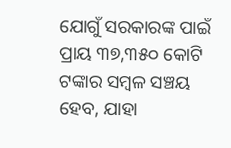ଯୋଗୁଁ ସରକାରଙ୍କ ପାଇଁ ପ୍ରାୟ ୩୭,୩୫୦ କୋଟି ଟଙ୍କାର ସମ୍ବଳ ସଞ୍ଚୟ ହେବ, ଯାହା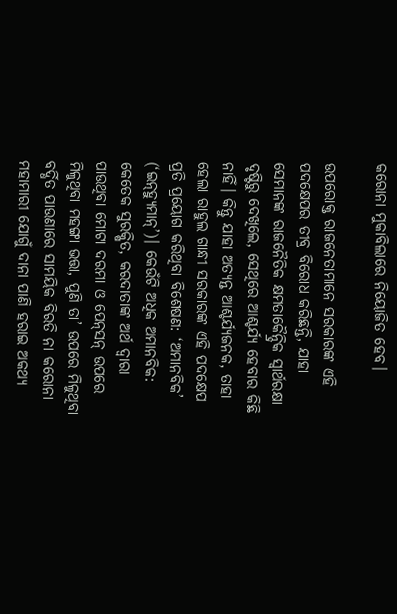କରୋନା ମୁକାବିଲାରେ ନିୟୋଜିତ ହେବ।

ଉପରୋକ୍ତ ରାଜନେତାମାନେ ସରକାରଙ୍କ ଏହି ପଦକ୍ଷେପର ତୀବ୍ର ବିରୋଧ କରିଛନ୍ତି, ଯାହା ସେମାନଙ୍କ ରାଜନୈତିକ କ୍ଷମତାକୈନ୍ଦ୍ରିକ ସ୍ବାର୍ଥରକ୍ଷା ଦୃଷ୍ଟିରୁ ଦେଖିଲେ, ସେଥିରେ ଆଶ୍ଚର୍ଯ୍ୟ ହେବାର କିଛି ନାହିଁ। କିନ୍ତୁ ଯାହା ଅତ୍ୟନ୍ତ ଆଶ୍ଚର୍ଯ୍ୟଜନକ, ତାହା ହେଲା ରାହୁଲ ଗାନ୍ଧୀ ସରକାରଙ୍କ ଏହି ପଦକ୍ଷେପ ପ୍ରତି ପ୍ରୟୋଗ କରିଥିବା ବିଶେଷଣ: ‘ଅମାନବିକ’ (‘ଇନ୍‌ହ୍ୟୁମାନ୍‌’)। କେଉଁଟି ଅଧିକ ଅମାନବିକ: କେତେକ ସୁରକ୍ଷିତ, କରଦାତାଙ୍କ ଅର୍ଥ ଦ୍ବାରା ପାଉଥିବା ମୋଟା ଦରମା ଓ ପେନ୍‌ସନ୍‌ ଉପରେ ମିଳୁଥିବା ମହଙ୍ଗା ଭତ୍ତା, ପୁଣି ତା’ ଉପରେ ମିଳୁଥିବା ବର୍ଦ୍ଧିତ ପାଉଣାରେ ସାମୟିକ ବିରତି ନା କରୋନା ମହାମାରୀ ଯୋଗୁଁ ଦାନା ପାଣି ହରାଇ ଅକଥ୍ୟ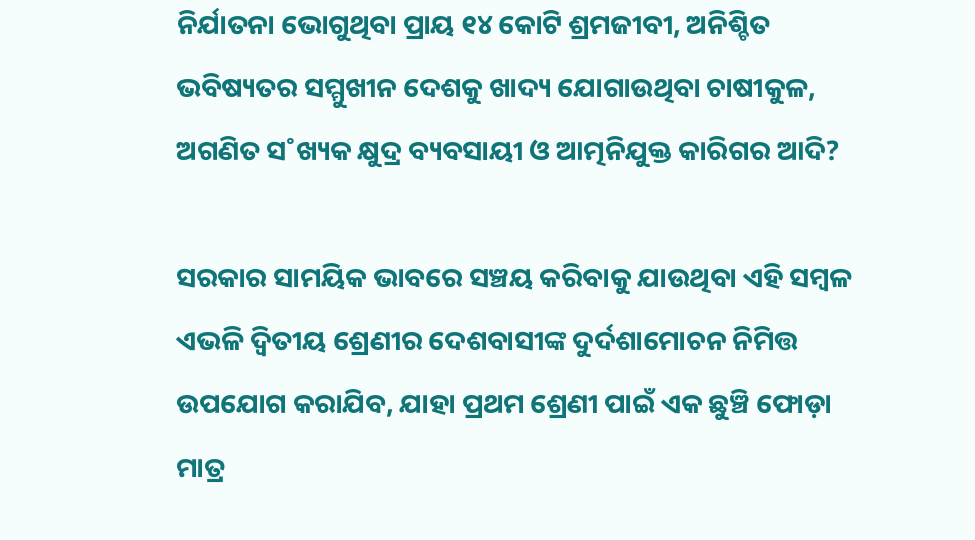ନିର୍ଯାତନା ଭୋଗୁଥିବା ପ୍ରାୟ ୧୪ କୋଟି ଶ୍ରମଜୀବୀ, ଅନିଶ୍ଚିତ ଭବିଷ୍ୟତର ସମ୍ମୁଖୀନ ଦେଶକୁ ଖାଦ୍ୟ ଯୋଗାଉଥିବା ଚାଷୀକୁଳ, ଅଗଣିତ ସ˚ଖ୍ୟକ କ୍ଷୁଦ୍ର ବ୍ୟବସାୟୀ ଓ ଆତ୍ମନିଯୁକ୍ତ କାରିଗର ଆଦି?

ସରକାର ସାମୟିକ ଭାବରେ ସଞ୍ଚୟ କରିବାକୁ ଯାଉଥିବା ଏହି ସମ୍ବଳ ଏଭଳି ଦ୍ବିତୀୟ ଶ୍ରେଣୀର ଦେଶବାସୀଙ୍କ ଦୁର୍ଦଶାମୋଚନ ନିମିତ୍ତ ଉପଯୋଗ କରାଯିବ, ଯାହା ପ୍ରଥମ ଶ୍ରେଣୀ ପାଇଁ ଏକ ଛୁଞ୍ଚି ଫୋଡ଼ା ମାତ୍ର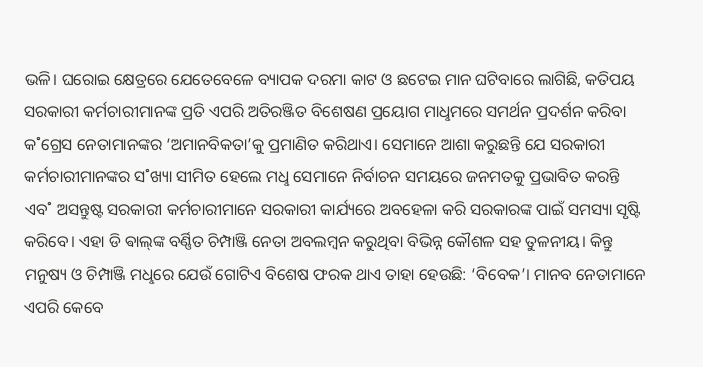ଭଳି। ଘରୋଇ କ୍ଷେତ୍ରରେ ଯେତେବେଳେ ବ୍ୟାପକ ଦରମା କାଟ ଓ ଛଟେଇ ମାନ ଘଟିବାରେ ଲାଗିଛି, କତିପୟ ସରକାରୀ କର୍ମଚାରୀମାନଙ୍କ ପ୍ରତି ଏପରି ଅତିରଞ୍ଜିତ ବିଶେଷଣ ପ୍ରୟୋଗ ମାଧୢମରେ ସମର୍ଥନ ପ୍ରଦର୍ଶନ କରିବା କ˚ଗ୍ରେସ ନେତାମାନଙ୍କର ‘ଅମାନବିକତା’କୁ ପ୍ରମାଣିତ କରିଥାଏ। ସେମାନେ ଆଶା କରୁଛନ୍ତି ଯେ ସରକାରୀ କର୍ମଚାରୀମାନଙ୍କର ସ˚ଖ୍ୟା ସୀମିତ ହେଲେ ମଧୢ ସେମାନେ ନିର୍ବାଚନ ସମୟରେ ଜନମତକୁ ପ୍ରଭାବିତ କରନ୍ତି ଏବ˚ ଅସନ୍ତୁଷ୍ଟ ସରକାରୀ କର୍ମଚାରୀମାନେ ସରକାରୀ କାର୍ଯ୍ୟରେ ଅବହେଳା କରି ସରକାରଙ୍କ ପାଇଁ ସମସ୍ୟା ସୃଷ୍ଟି କରିବେ। ଏହା ଡି ଵାଲ୍‌ଙ୍କ ବର୍ଣ୍ଣିତ ଚିମ୍ପାଞ୍ଜି ନେତା ଅବଲମ୍ବନ କରୁଥିବା ବିଭିନ୍ନ କୌଶଳ ସହ ତୁଳନୀୟ। କିନ୍ତୁ ମନୁଷ୍ୟ ଓ ଚିମ୍ପାଞ୍ଜି ମଧୢରେ ଯେଉଁ ଗୋଟିଏ ବିଶେଷ ଫରକ ଥାଏ ତାହା ହେଉଛି: ‘ବିବେକ’। ମାନବ ନେତାମାନେ ଏପରି କେବେ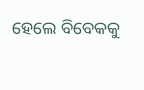ହେଲେ ବିବେକକୁ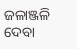ଜଳାଞ୍ଜଳି ଦେବା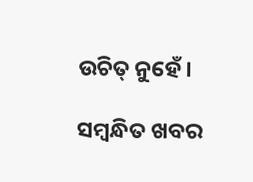ଉଚିତ୍‌ ନୁହେଁ।

ସମ୍ବନ୍ଧିତ ଖବର